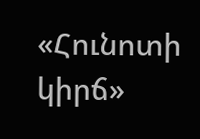«Հունոտի կիրճ»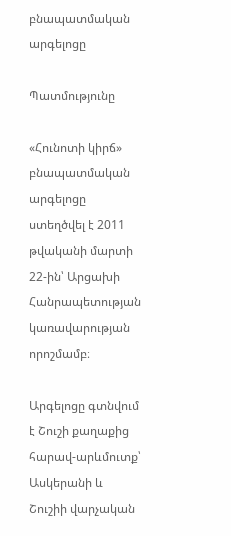բնապատմական արգելոցը

Պատմությունը

«Հունոտի կիրճ» բնապատմական արգելոցը ստեղծվել է 2011 թվականի մարտի 22-ին՝ Արցախի Հանրապետության կառավարության որոշմամբ։

Արգելոցը գտնվում է Շուշի քաղաքից հարավ-արևմուտք՝ Ասկերանի և Շուշիի վարչական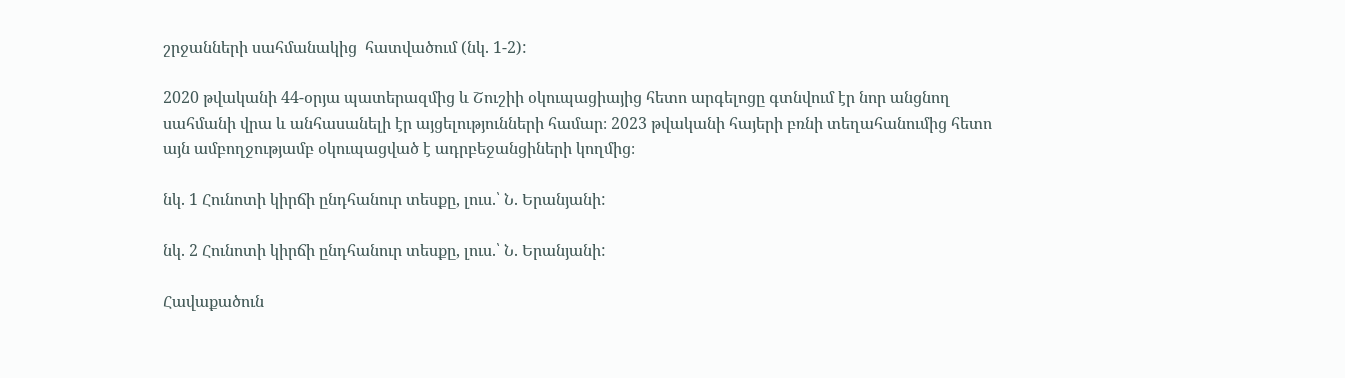շրջանների սահմանակից  հատվածում (նկ. 1-2):

2020 թվականի 44-օրյա պատերազմից և Շուշիի օկուպացիայից հետո արգելոցը գտնվում էր նոր անցնող սահմանի վրա և անհասանելի էր այցելությունների համար։ 2023 թվականի հայերի բռնի տեղահանումից հետո այն ամբողջությամբ օկուպացված է ադրբեջանցիների կողմից։

նկ. 1 Հունոտի կիրճի ընդհանուր տեսքը, լուս.՝ Ն. Երանյանի:

նկ. 2 Հունոտի կիրճի ընդհանուր տեսքը, լուս.՝ Ն. Երանյանի:

Հավաքածուն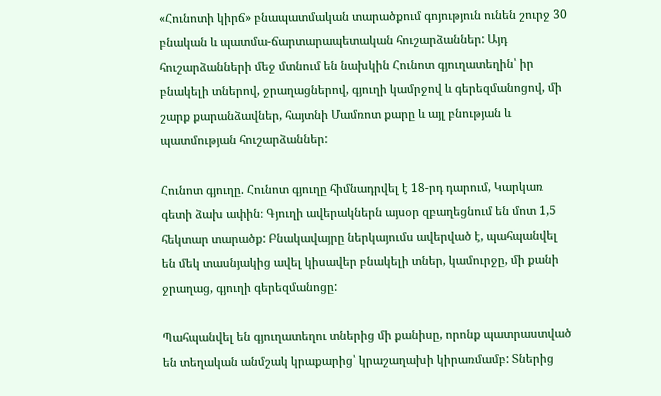«Հունոտի կիրճ» բնապատմական տարածքում գոյություն ունեն շուրջ 30 բնական և պատմա-ճարտարապետական հուշարձաններ: Այդ հուշարձանների մեջ մտնում են նախկին Հունոտ գյուղատեղին՝ իր բնակելի տներով, ջրաղացներով, գյուղի կամրջով և գերեզմանոցով, մի շարք քարանձավներ, հայտնի Մամռոտ քարը և այլ բնության և պատմության հուշարձաններ:

Հունոտ գյուղը. Հունոտ գյուղը հիմնադրվել է 18-րդ դարում, Կարկառ գետի ձախ ափին։ Գյուղի ավերակներն այսօր զբաղեցնում են մոտ 1,5 հեկտար տարածք: Բնակավայրը ներկայումս ավերված է, պահպանվել են մեկ տասնյակից ավել կիսավեր բնակելի տներ, կամուրջը, մի քանի ջրաղաց, գյուղի գերեզմանոցը:

Պահպանվել են գյուղատեղու տներից մի քանիսը, որոնք պատրաստված են տեղական անմշակ կրաքարից՝ կրաշաղախի կիրառմամբ: Տներից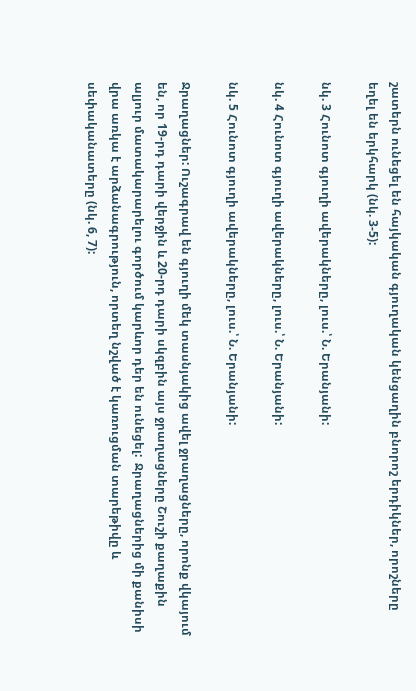շատերն ունեցել են հայկական գյուղական կենցաղին բնորոշ երդիկներ, որոշները եղել են երկհարկ (նկ. 3-5):

նկ. 3 Հունոտ գյուղի ավերակները, լուս.՝ Ն. Երանյանի:

նկ. 4 Հունոտ գյուղի ավերակները, լուս.՝ Ն. Երանյանի:

նկ. 5 Հունոտ գյուղի ավերակները, լուս.՝ Ն. Երանյանի:

Ջրաղացներ: Ուշագրավ են գյուղի մեկ տասնյակից ավել ջրաղացները, որոնք վկայում են, որ 19-րդ դարի վերջին և 20-րդ դարի սկզբին այս ջրաղացները Շուշի քաղաքին ալյուր մատակարարելու գործում կարևոր դեր են ունեցել:  Ջրաղացներից մի քանիսի վրա առկա է արձանագրություն, որտեղ նշված է կառուցման տարեթիվը և սեփականատերը (նկ. 6, 7):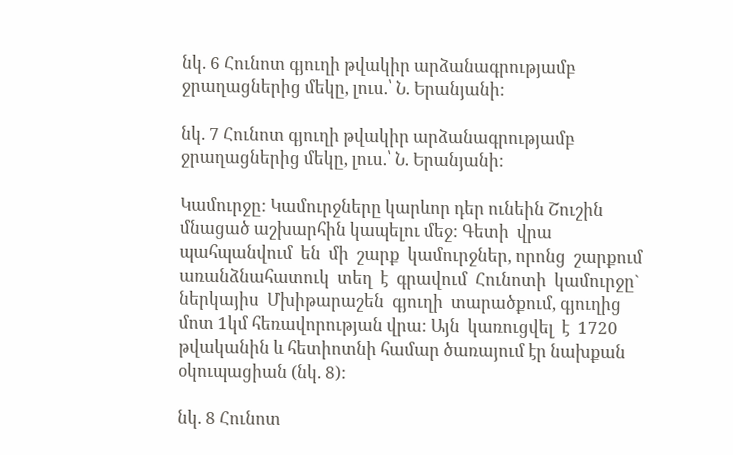նկ. 6 Հունոտ գյուղի թվակիր արձանագրությամբ ջրաղացներից մեկը, լուս.՝ Ն. Երանյանի:

նկ. 7 Հունոտ գյուղի թվակիր արձանագրությամբ ջրաղացներից մեկը, լուս.՝ Ն. Երանյանի:

Կամուրջը: Կամուրջները կարևոր դեր ունեին Շուշին մնացած աշխարհին կապելու մեջ: Գետի  վրա  պահպանվում  են  մի  շարք  կամուրջներ, որոնց  շարքում  առանձնահատուկ  տեղ  է  գրավում  Հունոտի  կամուրջը` ներկայիս  Մխիթարաշեն  գյուղի  տարածքում, գյուղից մոտ 1կմ հեռավորության վրա: Այն  կառուցվել  է  1720 թվականին և հետիոտնի համար ծառայում էր նախքան օկուպացիան (նկ. 8):

նկ. 8 Հունոտ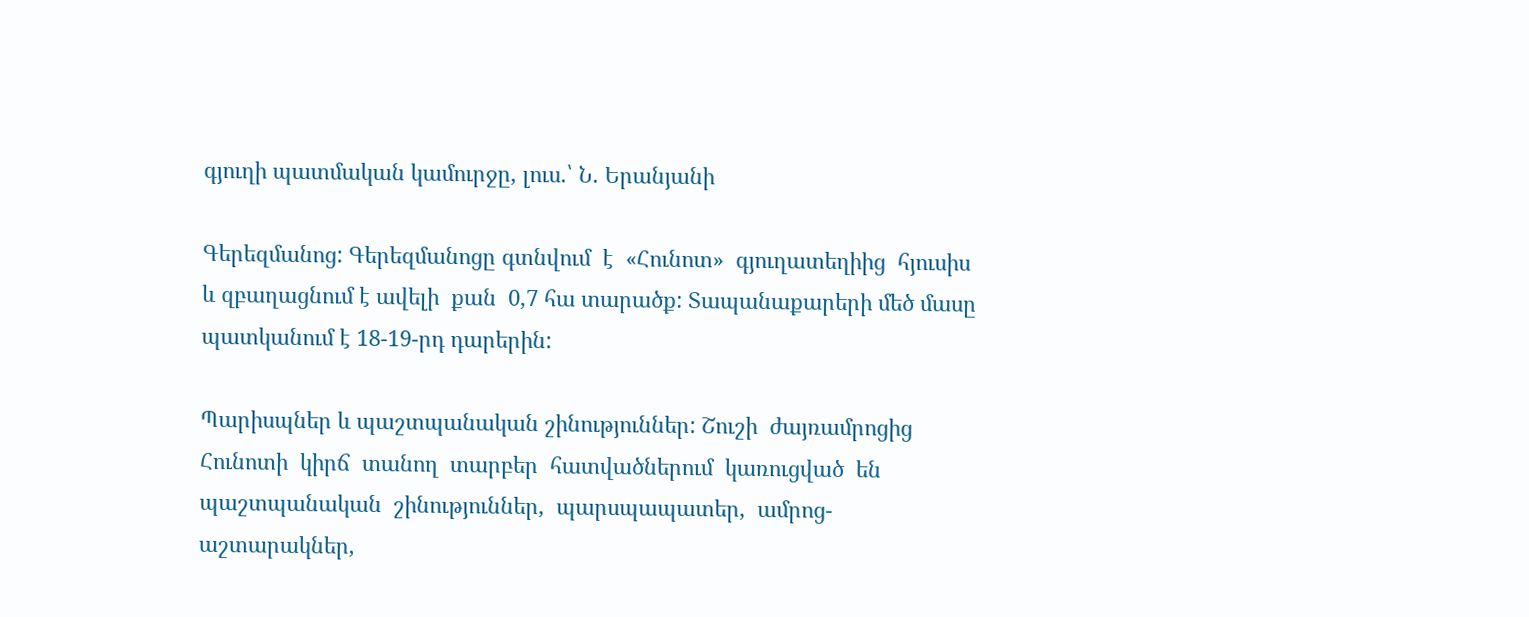գյուղի պատմական կամուրջը, լուս.՝ Ն. Երանյանի

Գերեզմանոց: Գերեզմանոցը գտնվում  է  «Հունոտ»  գյուղատեղիից  հյուսիս և զբաղացնում է ավելի  քան  0,7 հա տարածք: Տապանաքարերի մեծ մասը պատկանում է 18-19-րդ դարերին:

Պարիսպներ և պաշտպանական շինություններ: Շուշի  ժայռամրոցից  Հունոտի  կիրճ  տանող  տարբեր  հատվածներում  կառուցված  են  պաշտպանական  շինություններ,  պարսպապատեր,  ամրոց-աշտարակներ,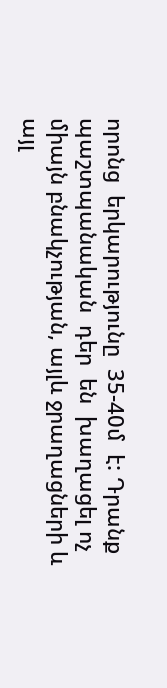որոնց  երկարությունը  35-40մ  է: Դրանք  պաշտպանական  դեր  են  խաղացել ոչ միայն բնակչության, այլև ջրաղացների և այլ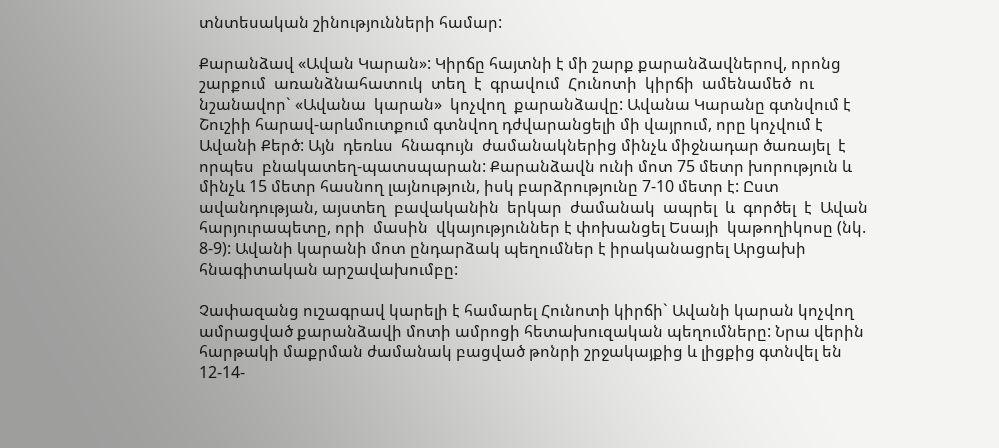տնտեսական շինությունների համար:

Քարանձավ «Ավան Կարան»: Կիրճը հայտնի է մի շարք քարանձավներով, որոնց  շարքում  առանձնահատուկ  տեղ  է  գրավում  Հունոտի  կիրճի  ամենամեծ  ու  նշանավոր` «Ավանա  կարան»  կոչվող  քարանձավը: Ավանա Կարանը գտնվում է Շուշիի հարավ-արևմուտքում գտնվող դժվարանցելի մի վայրում, որը կոչվում է Ավանի Քերծ: Այն  դեռևս  հնագույն  ժամանակներից մինչև միջնադար ծառայել  է  որպես  բնակատեղ-պատսպարան: Քարանձավն ունի մոտ 75 մետր խորություն և մինչև 15 մետր հասնող լայնություն, իսկ բարձրությունը 7-10 մետր է: Ըստ  ավանդության, այստեղ  բավականին  երկար  ժամանակ  ապրել  և  գործել  է  Ավան  հարյուրապետը, որի  մասին  վկայություններ է փոխանցել Եսայի  կաթողիկոսը (նկ. 8-9): Ավանի կարանի մոտ ընդարձակ պեղումներ է իրականացրել Արցախի հնագիտական արշավախումբը:

Չափազանց ուշագրավ կարելի է համարել Հունոտի կիրճի` Ավանի կարան կոչվող ամրացված քարանձավի մոտի ամրոցի հետախուզական պեղումները: Նրա վերին հարթակի մաքրման ժամանակ բացված թոնրի շրջակայքից և լիցքից գտնվել են 12-14-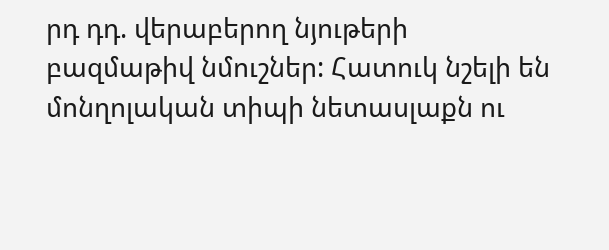րդ դդ. վերաբերող նյութերի բազմաթիվ նմուշներ: Հատուկ նշելի են մոնղոլական տիպի նետասլաքն ու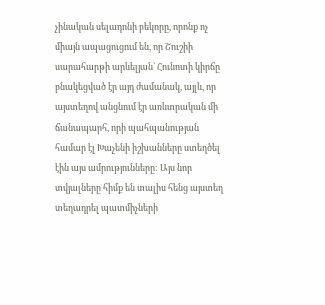չինական սելադոնի բեկորը, որոնք ոչ միայն ապացուցում են, որ Շուշիի սարահարթի արևելյան` Հունոտի կիրճը բնակեցված էր այդ ժամանակ, այլև, որ այստեղով անցնում էր առևտրական մի ճանապարհ, որի պահպանության համար էլ Խաչենի իշխանները ստեղծել էին այս ամրությունները: Այս նոր տվյալները հիմք են տալիս հենց այստեղ տեղադրել պատմիչների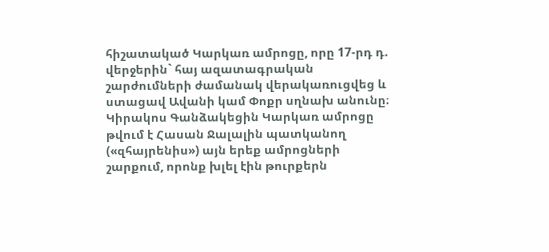հիշատակած Կարկառ ամրոցը, որը 17-րդ դ. վերջերին` հայ ազատագրական շարժումների ժամանակ վերակառուցվեց և ստացավ Ավանի կամ Փոքր սղնախ անունը։ Կիրակոս Գանձակեցին Կարկառ ամրոցը թվում է Հասան Ջալալին պատկանող («զհայրենիս») այն երեք ամրոցների շարքում, որոնք խլել էին թուրքերն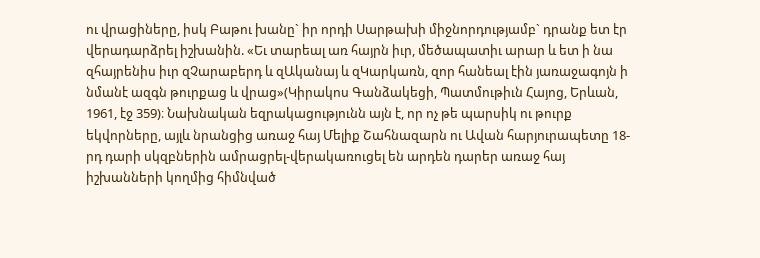ու վրացիները, իսկ Բաթու խանը` իր որդի Սարթախի միջնորդությամբ` դրանք ետ էր  վերադարձրել իշխանին. «Եւ տարեալ առ հայրն իւր, մեծապատիւ արար և ետ ի նա զհայրենիս իւր զՉարաբերդ և զԱկանայ և զԿարկառն, զոր հանեալ էին յառաջագոյն ի նմանէ ազգն թուրքաց և վրաց»(Կիրակոս Գանձակեցի, Պատմութիւն Հայոց, Երևան, 1961, էջ 359)։ Նախնական եզրակացությունն այն է, որ ոչ թե պարսիկ ու թուրք եկվորները, այլև նրանցից առաջ հայ Մելիք Շահնազարն ու Ավան հարյուրապետը 18-րդ դարի սկզբներին ամրացրել-վերակառուցել են արդեն դարեր առաջ հայ իշխանների կողմից հիմնված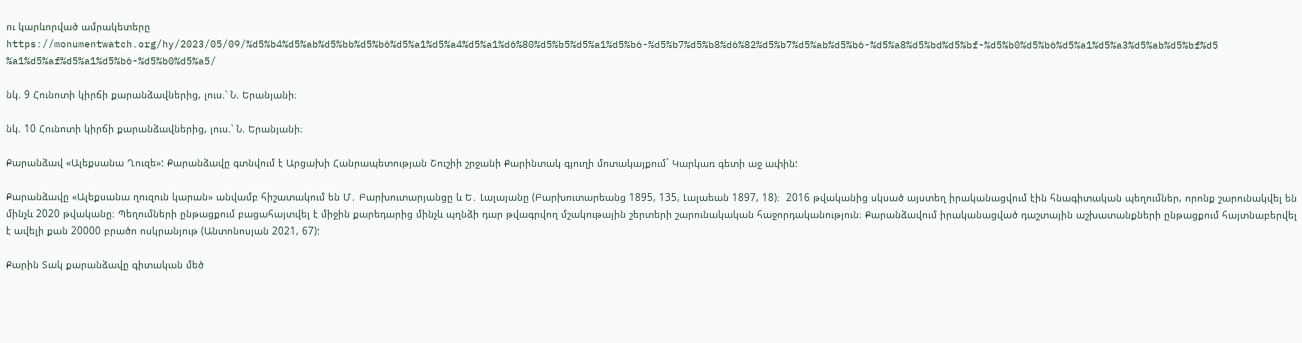ու կարևորված ամրակետերը  https://monumentwatch.org/hy/2023/05/09/%d5%b4%d5%ab%d5%bb%d5%b6%d5%a1%d5%a4%d5%a1%d6%80%d5%b5%d5%a1%d5%b6-%d5%b7%d5%b8%d6%82%d5%b7%d5%ab%d5%b6-%d5%a8%d5%bd%d5%bf-%d5%b0%d5%b6%d5%a1%d5%a3%d5%ab%d5%bf%d5%a1%d5%af%d5%a1%d5%b6-%d5%b0%d5%a5/

նկ. 9 Հունոտի կիրճի քարանձավներից, լուս.՝ Ն. Երանյանի։

նկ. 10 Հունոտի կիրճի քարանձավներից, լուս.՝ Ն. Երանյանի։

Քարանձավ «Ալեքսանա Ղուզե»: Քարանձավը գտնվում է Արցախի Հանրապետության Շուշիի շրջանի Քարինտակ գյուղի մոտակայքում` Կարկառ գետի աջ ափին:

Քարանձավը «Ալեքսանա ղուզուն կարան» անվամբ հիշատակում են Մ․ Բարխուտարյանցը և Ե․ Լալայանը (Բարխուտարեանց 1895, 135, Լալաեան 1897, 18)։  2016 թվականից սկսած այստեղ իրականացվում էին հնագիտական պեղումներ, որոնք շարունակվել են մինչև 2020 թվականը։ Պեղումների ընթացքում բացահայտվել է միջին քարեդարից մինչև պղնձի դար թվագրվող մշակութային շերտերի շարունակական հաջորդականություն։ Քարանձավում իրականացված դաշտային աշխատանքների ընթացքում հայտնաբերվել է ավելի քան 20000 բրածո ոսկրանյութ (Անտոնոսյան 2021, 67):

Քարին Տակ քարանձավը գիտական մեծ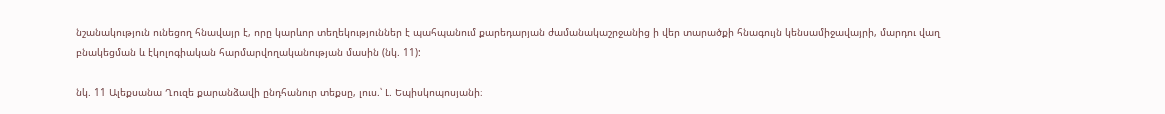նշանակություն ունեցող հնավայր է, որը կարևոր տեղեկություններ է պահպանում քարեդարյան ժամանակաշրջանից ի վեր տարածքի հնագույն կենսամիջավայրի, մարդու վաղ բնակեցման և էկոլոգիական հարմարվողականության մասին (նկ. 11):

նկ. 11 Ալեքսանա Ղուզե քարանձավի ընդհանուր տեքսը, լուս.՝ Լ. Եպիսկոպոսյանի։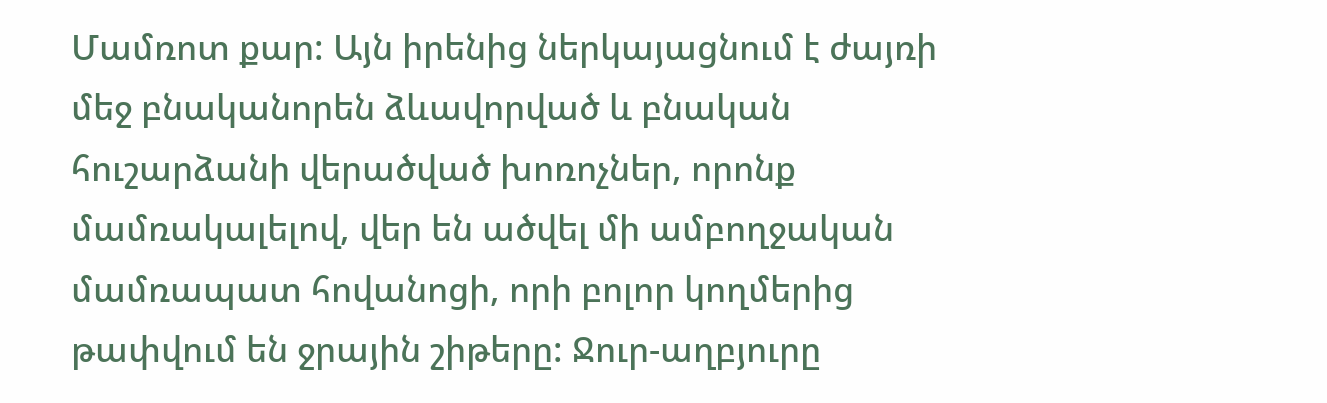Մամռոտ քար: Այն իրենից ներկայացնում է ժայռի մեջ բնականորեն ձևավորված և բնական հուշարձանի վերածված խոռոչներ, որոնք մամռակալելով, վեր են ածվել մի ամբողջական մամռապատ հովանոցի, որի բոլոր կողմերից թափվում են ջրային շիթերը: Ջուր-աղբյուրը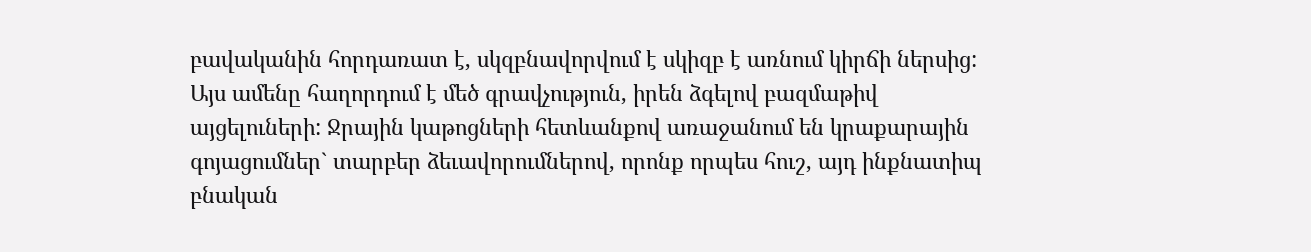բավականին հորդառատ է, սկզբնավորվում է սկիզբ է առնում կիրճի ներսից: Այս ամենը հաղորդում է մեծ գրավչություն, իրեն ձգելով բազմաթիվ այցելուների: Ջրային կաթոցների հետևանքով առաջանում են կրաքարային գոյացումներ` տարբեր ձեւավորումներով, որոնք որպես հուշ, այդ ինքնատիպ բնական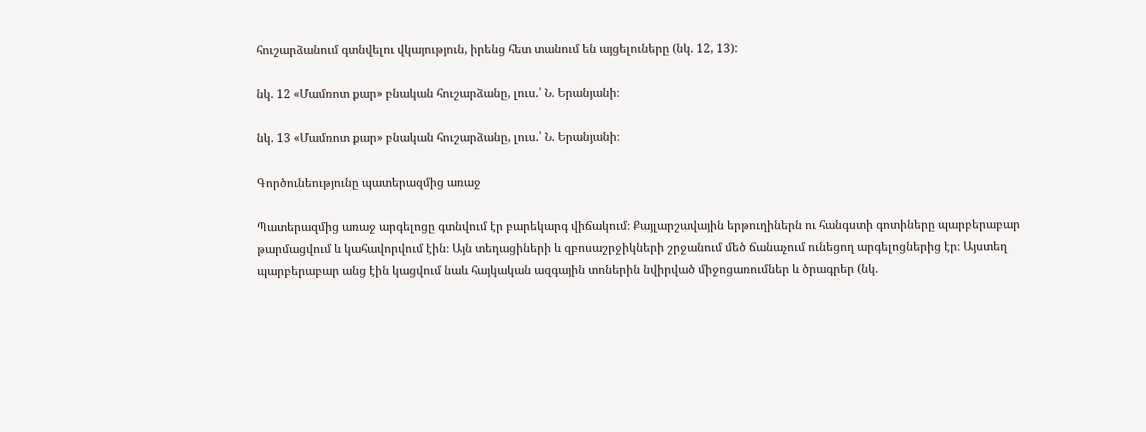հուշարձանում գտնվելու վկայություն, իրենց հետ տանում են այցելուները (նկ. 12, 13):

նկ. 12 «Մամռոտ քար» բնական հուշարձանը, լուս.՝ Ն. Երանյանի։

նկ. 13 «Մամռոտ քար» բնական հուշարձանը, լուս.՝ Ն. Երանյանի։

Գործունեությունը պատերազմից առաջ

Պատերազմից առաջ արգելոցը գտնվում էր բարեկարգ վիճակում։ Քայլարշավային երթուղիներն ու հանգստի գոտիները պարբերաբար թարմացվում և կահավորվում էին։ Այն տեղացիների և զբոսաշրջիկների շրջանում մեծ ճանաչում ունեցող արգելոցներից էր։ Այստեղ պարբերաբար անց էին կացվում նաև հայկական ազգային տոներին նվիրված միջոցառումներ և ծրագրեր (նկ.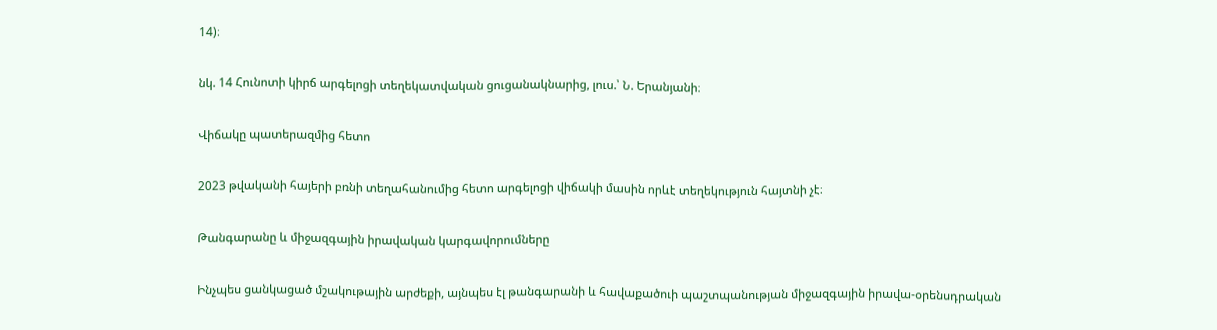14)։

նկ. 14 Հունոտի կիրճ արգելոցի տեղեկատվական ցուցանակնարից, լուս.՝ Ն. Երանյանի։

Վիճակը պատերազմից հետո

2023 թվականի հայերի բռնի տեղահանումից հետո արգելոցի վիճակի մասին որևէ տեղեկություն հայտնի չէ։

Թանգարանը և միջազգային իրավական կարգավորումները

Ինչպես ցանկացած մշակութային արժեքի, այնպես էլ թանգարանի և հավաքածուի պաշտպանության միջազգային իրավա-օրենսդրական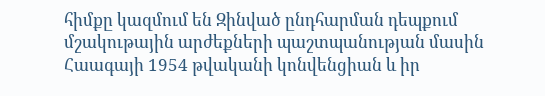հիմքը կազմում են Զինված ընդհարման դեպքում մշակութային արժեքների պաշտպանության մասին Հաագայի 1954 թվականի կոնվենցիան և իր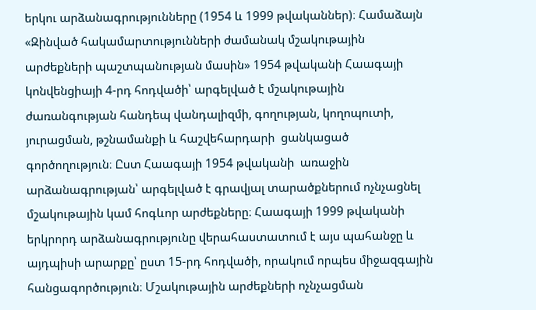երկու արձանագրությունները (1954 և 1999 թվականներ)։ Համաձայն «Զինված հակամարտությունների ժամանակ մշակութային արժեքների պաշտպանության մասին» 1954 թվականի Հաագայի կոնվենցիայի 4-րդ հոդվածի՝ արգելված է մշակութային  ժառանգության հանդեպ վանդալիզմի, գողության, կողոպուտի, յուրացման, թշնամանքի և հաշվեհարդարի  ցանկացած գործողություն։ Ըստ Հաագայի 1954 թվականի  առաջին արձանագրության՝ արգելված է գրավյալ տարածքներում ոչնչացնել մշակութային կամ հոգևոր արժեքները։ Հաագայի 1999 թվականի երկրորդ արձանագրությունը վերահաստատում է այս պահանջը և  այդպիսի արարքը՝ ըստ 15-րդ հոդվածի, որակում որպես միջազգային հանցագործություն։ Մշակութային արժեքների ոչնչացման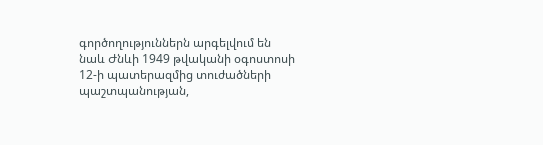գործողություններն արգելվում են նաև Ժնևի 1949 թվականի օգոստոսի 12-ի պատերազմից տուժածների պաշտպանության,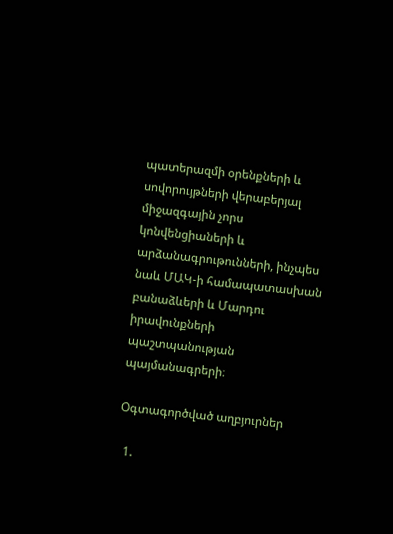պատերազմի օրենքների և սովորույթների վերաբերյալ միջազգային չորս կոնվենցիաների և արձանագրութունների, ինչպես նաև ՄԱԿ-ի համապատասխան բանաձևերի և Մարդու իրավունքների պաշտպանության պայմանագրերի։

Օգտագործված աղբյուրներ

  1.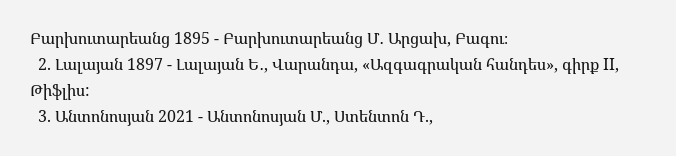Բարխուտարեանց 1895 - Բարխուտարեանց Մ․ Արցախ, Բագու։
  2. Լալայան 1897 - Լալայան Ե․, Վարանդա, «Ազգագրական հանդես», գիրք II, Թիֆլիս:
  3. Անտոնոսյան 2021 - Անտոնոսյան Մ., Ստենտոն Դ.,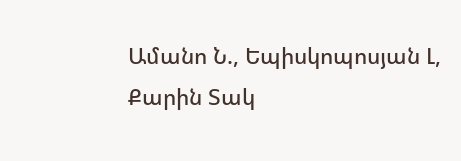Ամանո Ն., Եպիսկոպոսյան Լ, Քարին Տակ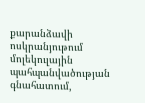քարանձավի ոսկրանյութում մոլեկուլային պահպանվածության գնահատում,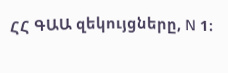ՀՀ ԳԱԱ զեկույցները, N 1։